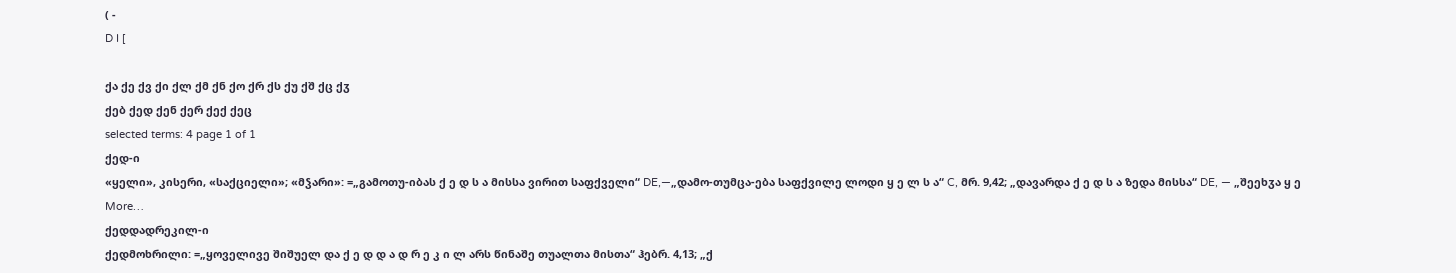( -
D I [

ქა ქე ქვ ქი ქლ ქმ ქნ ქო ქრ ქს ქუ ქშ ქც ქჳ
ქებ ქედ ქენ ქერ ქექ ქეც
selected terms: 4 page 1 of 1
ქედ-ი
«ყელი», კისერი, «საქციელი»; «მჴარი»: =„გამოთუ-იბას ქ ე დ ს ა მისსა ვირით საფქველი“ DE,—„დამო-თუმცა-ება საფქვილე ლოდი ყ ე ლ ს ა“ C, მრ. 9,42; „დავარდა ქ ე დ ს ა ზედა მისსა“ DE, — „შეეხჳა ყ ე More…
ქედდადრეკილ-ი
ქედმოხრილი: =„ყოველივე შიშუელ და ქ ე დ დ ა დ რ ე კ ი ლ არს წინაშე თუალთა მისთა“ ჰებრ. 4,13; „ქ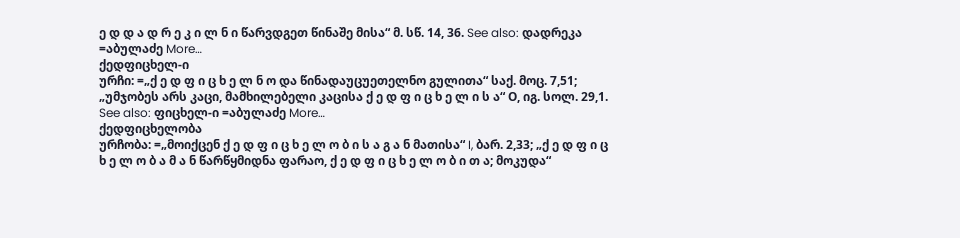ე დ დ ა დ რ ე კ ი ლ ნ ი წარვდგეთ წინაშე მისა“ მ. სწ. 14, 36. See also: დადრეკა =აბულაძე More…
ქედფიცხელ-ი
ურჩი: =„ქ ე დ ფ ი ც ხ ე ლ ნ ო და წინადაუცუეთელნო გულითა“ საქ. მოც. 7,51; „უმჯობეს არს კაცი, მამხილებელი კაცისა ქ ე დ ფ ი ც ხ ე ლ ი ს ა“ О, იგ. სოლ. 29,1. See also: ფიცხელ-ი =აბულაძე More…
ქედფიცხელობა
ურჩობა: =„მოიქცენ ქ ე დ ფ ი ც ხ ე ლ ო ბ ი ს ა გ ა ნ მათისა“ I, ბარ. 2,33; „ქ ე დ ფ ი ც ხ ე ლ ო ბ ა მ ა ნ წარწყმიდნა ფარაო, ქ ე დ ფ ი ც ხ ე ლ ო ბ ი თ ა; მოკუდა“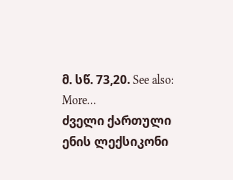მ. სწ. 73,20. See also: More…
ძველი ქართული ენის ლექსიკონი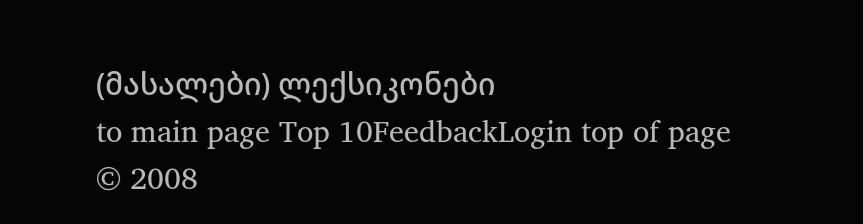(მასალები) ლექსიკონები
to main page Top 10FeedbackLogin top of page
© 2008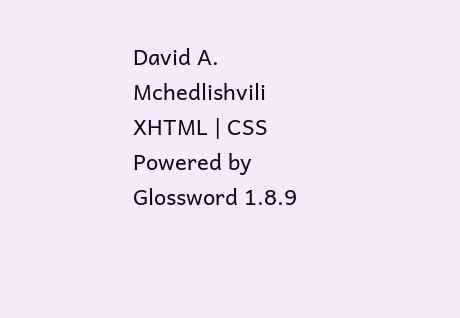David A. Mchedlishvili XHTML | CSS Powered by Glossword 1.8.9